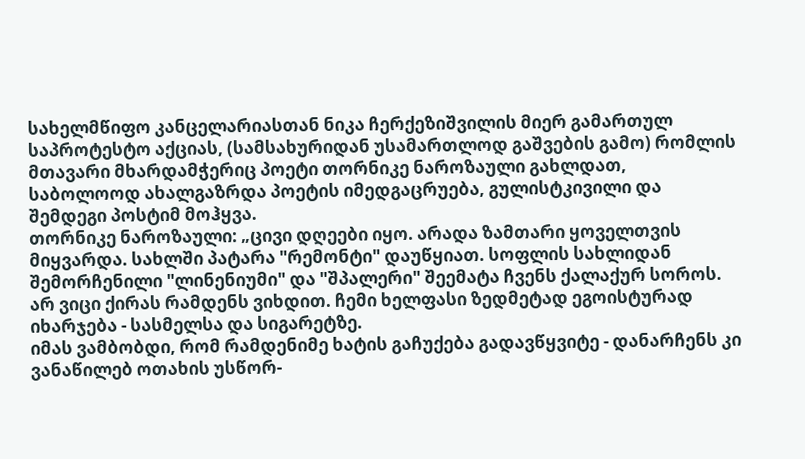სახელმწიფო კანცელარიასთან ნიკა ჩერქეზიშვილის მიერ გამართულ საპროტესტო აქციას, (სამსახურიდან უსამართლოდ გაშვების გამო) რომლის მთავარი მხარდამჭერიც პოეტი თორნიკე ნაროზაული გახლდათ, საბოლოოდ ახალგაზრდა პოეტის იმედგაცრუება, გულისტკივილი და შემდეგი პოსტიმ მოჰყვა.
თორნიკე ნაროზაული: „ცივი დღეები იყო. არადა ზამთარი ყოველთვის მიყვარდა. სახლში პატარა "რემონტი" დაუწყიათ. სოფლის სახლიდან შემორჩენილი "ლინენიუმი" და "შპალერი" შეემატა ჩვენს ქალაქურ სოროს. არ ვიცი ქირას რამდენს ვიხდით. ჩემი ხელფასი ზედმეტად ეგოისტურად იხარჯება - სასმელსა და სიგარეტზე.
იმას ვამბობდი, რომ რამდენიმე ხატის გაჩუქება გადავწყვიტე - დანარჩენს კი ვანაწილებ ოთახის უსწორ-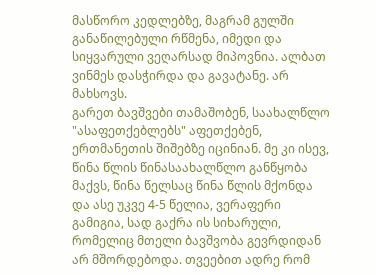მასწორო კედლებზე, მაგრამ გულში განაწილებული რწმენა, იმედი და სიყვარული ვეღარსად მიპოვნია. ალბათ ვინმეს დასჭირდა და გავატანე. არ მახსოვს.
გარეთ ბავშვები თამაშობენ, საახალწლო "ასაფეთქებლებს" აფეთქებენ, ერთმანეთის შიშებზე იცინიან. მე კი ისევ, წინა წლის წინასაახალწლო განწყობა მაქვს, წინა წელსაც წინა წლის მქონდა და ასე უკვე 4-5 წელია, ვერაფერი გამიგია, სად გაქრა ის სიხარული, რომელიც მთელი ბავშვობა გევრდიდან არ მშორდებოდა. თვეებით ადრე რომ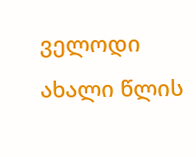ველოდი ახალი წლის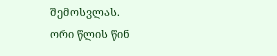შემოსვლას.
ორი წლის წინ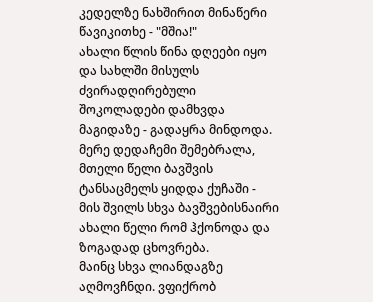კედელზე ნახშირით მინაწერი წავიკითხე - "მშია!"
ახალი წლის წინა დღეები იყო და სახლში მისულს ძვირადღირებული შოკოლადები დამხვდა მაგიდაზე - გადაყრა მინდოდა. მერე დედაჩემი შემებრალა, მთელი წელი ბავშვის ტანსაცმელს ყიდდა ქუჩაში - მის შვილს სხვა ბავშვებისნაირი ახალი წელი რომ ჰქონოდა და ზოგადად ცხოვრება.
მაინც სხვა ლიანდაგზე აღმოვჩნდი. ვფიქრობ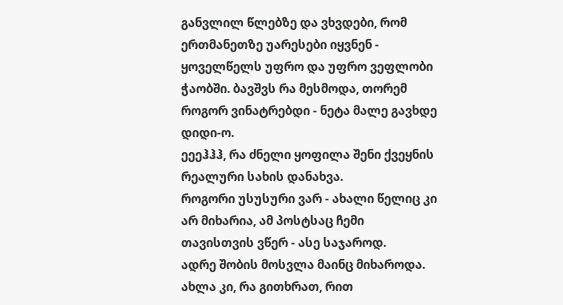განვლილ წლებზე და ვხვდები, რომ ერთმანეთზე უარესები იყვნენ - ყოველწელს უფრო და უფრო ვეფლობი ჭაობში. ბავშვს რა მესმოდა, თორემ როგორ ვინატრებდი - ნეტა მალე გავხდე დიდი-ო.
ეეეჰჰჰ, რა ძნელი ყოფილა შენი ქვეყნის რეალური სახის დანახვა.
როგორი უსუსური ვარ - ახალი წელიც კი არ მიხარია, ამ პოსტსაც ჩემი თავისთვის ვწერ - ასე საჯაროდ.
ადრე შობის მოსვლა მაინც მიხაროდა.
ახლა კი, რა გითხრათ, რით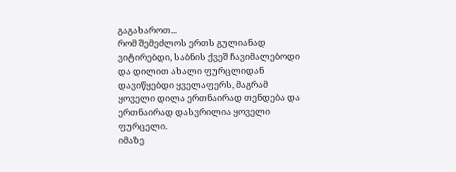გაგახაროთ...
რომ შემეძლოს ერთს გულიანად ვიტირებდი, საბნის ქვეშ ჩავიმალებოდი და დილით ახალი ფურცლიდან დავიწყებდი ყველაფერს, მაგრამ ყოველი დილა ერთნაირად თენდება და ერთნაირად დასვრილია ყოველი ფურცელი.
იმაზე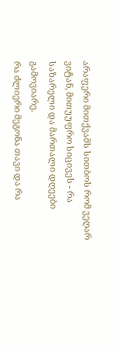არაფერი მითქვამს სითბოს რომ ვეღარ ვიტან, მითუუფრო სიცივეს - რა საზარელი და მართალი დღეები გამოვიარე.
რა ძლიერი მეგონა თავი და რა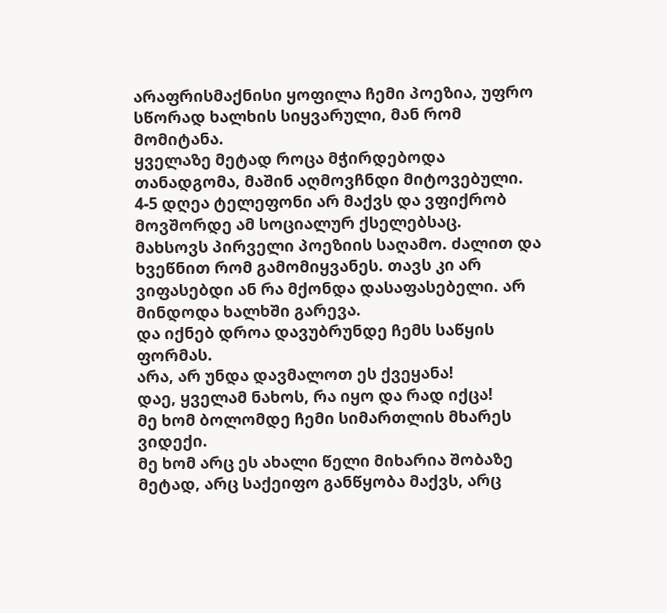არაფრისმაქნისი ყოფილა ჩემი პოეზია, უფრო სწორად ხალხის სიყვარული, მან რომ მომიტანა.
ყველაზე მეტად როცა მჭირდებოდა თანადგომა, მაშინ აღმოვჩნდი მიტოვებული.
4-5 დღეა ტელეფონი არ მაქვს და ვფიქრობ მოვშორდე ამ სოციალურ ქსელებსაც.
მახსოვს პირველი პოეზიის საღამო. ძალით და ხვეწნით რომ გამომიყვანეს. თავს კი არ ვიფასებდი ან რა მქონდა დასაფასებელი. არ მინდოდა ხალხში გარევა.
და იქნებ დროა დავუბრუნდე ჩემს საწყის ფორმას.
არა, არ უნდა დავმალოთ ეს ქვეყანა!
დაე, ყველამ ნახოს, რა იყო და რად იქცა!
მე ხომ ბოლომდე ჩემი სიმართლის მხარეს ვიდექი.
მე ხომ არც ეს ახალი წელი მიხარია შობაზე მეტად, არც საქეიფო განწყობა მაქვს, არც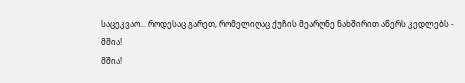საცეკვაო... როდესაც გარეთ, რომელიღაც ქუჩის მეარღნე ნახშირით აწერს კედლებს -
მშია!
მშია!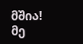მშია!
მე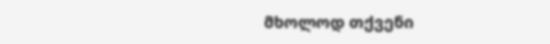მხოლოდ თქვენი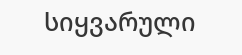სიყვარული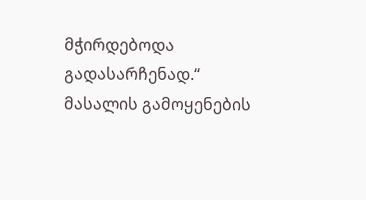მჭირდებოდა
გადასარჩენად.“
მასალის გამოყენების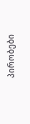პირობები